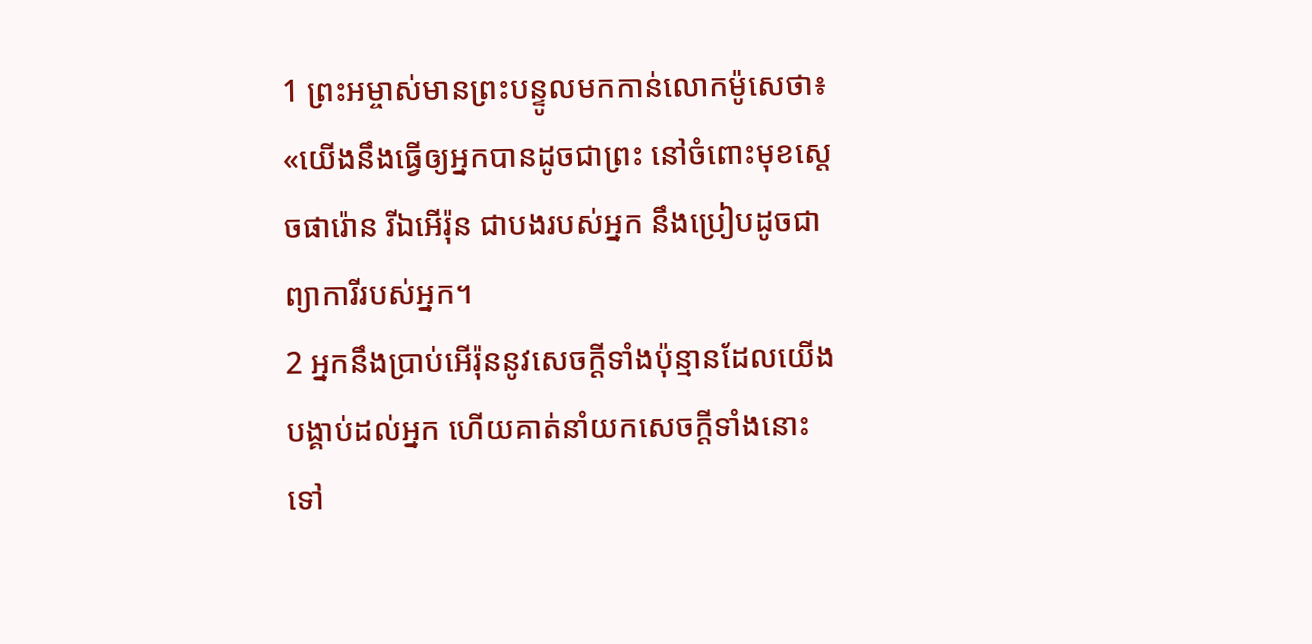1 ព្រះអម្ចាស់មានព្រះបន្ទូលមកកាន់លោកម៉ូសេថា៖ «យើងនឹងធ្វើឲ្យអ្នកបានដូចជាព្រះ នៅចំពោះមុខស្ដេចផារ៉ោន រីឯអើរ៉ុន ជាបងរបស់អ្នក នឹងប្រៀបដូចជាព្យាការីរបស់អ្នក។
2 អ្នកនឹងប្រាប់អើរ៉ុននូវសេចក្ដីទាំងប៉ុន្មានដែលយើងបង្គាប់ដល់អ្នក ហើយគាត់នាំយកសេចក្ដីទាំងនោះទៅ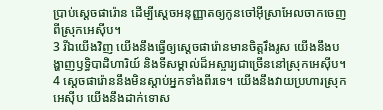ប្រាប់ស្ដេចផារ៉ោន ដើម្បីស្ដេចអនុញ្ញាតឲ្យកូនចៅអ៊ីស្រាអែលចាកចេញពីស្រុកអេស៊ីប។
3 រីឯយើងវិញ យើងនឹងធ្វើឲ្យស្ដេចផារ៉ោនមានចិត្តរឹងរូស យើងនឹងបង្ហាញឫទ្ធិបាដិហារិយ៍ និងទីសម្គាល់ដ៏អស្ចារ្យជាច្រើននៅស្រុកអេស៊ីប។
4 ស្ដេចផារ៉ោននឹងមិនស្ដាប់អ្នកទាំងពីរទេ។ យើងនឹងវាយប្រហារស្រុកអេស៊ីប យើងនឹងដាក់ទោស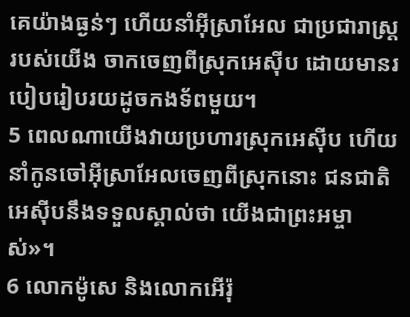គេយ៉ាងធ្ងន់ៗ ហើយនាំអ៊ីស្រាអែល ជាប្រជារាស្ត្ររបស់យើង ចាកចេញពីស្រុកអេស៊ីប ដោយមានរបៀបរៀបរយដូចកងទ័ពមួយ។
5 ពេលណាយើងវាយប្រហារស្រុកអេស៊ីប ហើយនាំកូនចៅអ៊ីស្រាអែលចេញពីស្រុកនោះ ជនជាតិអេស៊ីបនឹងទទួលស្គាល់ថា យើងជាព្រះអម្ចាស់»។
6 លោកម៉ូសេ និងលោកអើរ៉ុ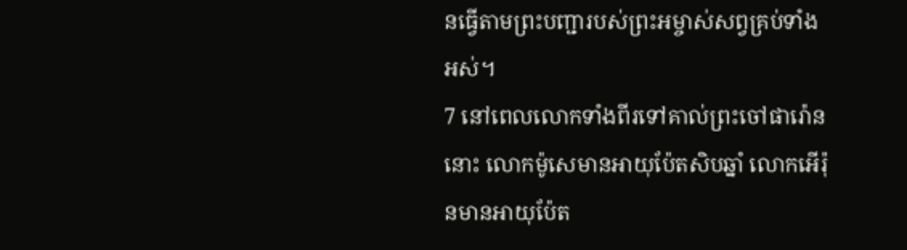នធ្វើតាមព្រះបញ្ជារបស់ព្រះអម្ចាស់សព្វគ្រប់ទាំងអស់។
7 នៅពេលលោកទាំងពីរទៅគាល់ព្រះចៅផារ៉ោននោះ លោកម៉ូសេមានអាយុប៉ែតសិបឆ្នាំ លោកអើរ៉ុនមានអាយុប៉ែត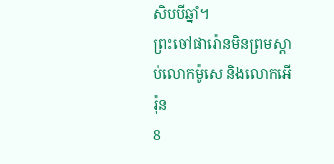សិបបីឆ្នាំ។
ព្រះចៅផារ៉ោនមិនព្រមស្ដាប់លោកម៉ូសេ និងលោកអើរ៉ុន
8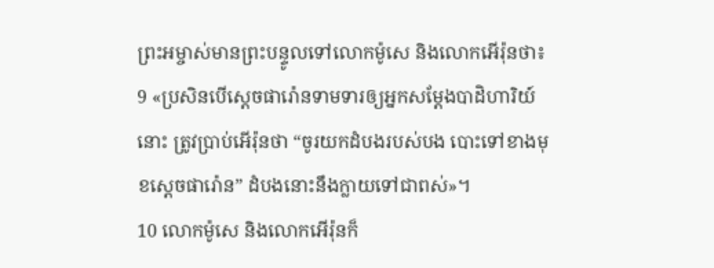ព្រះអម្ចាស់មានព្រះបន្ទូលទៅលោកម៉ូសេ និងលោកអើរ៉ុនថា៖
9 «ប្រសិនបើស្ដេចផារ៉ោនទាមទារឲ្យអ្នកសម្តែងបាដិហារិយ៍នោះ ត្រូវប្រាប់អើរ៉ុនថា “ចូរយកដំបងរបស់បង បោះទៅខាងមុខស្ដេចផារ៉ោន” ដំបងនោះនឹងក្លាយទៅជាពស់»។
10 លោកម៉ូសេ និងលោកអើរ៉ុនក៏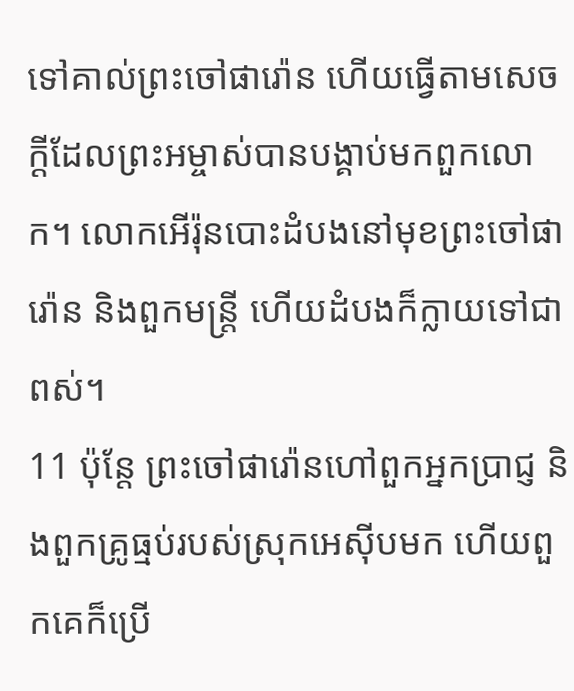ទៅគាល់ព្រះចៅផារ៉ោន ហើយធ្វើតាមសេចក្ដីដែលព្រះអម្ចាស់បានបង្គាប់មកពួកលោក។ លោកអើរ៉ុនបោះដំបងនៅមុខព្រះចៅផារ៉ោន និងពួកមន្ត្រី ហើយដំបងក៏ក្លាយទៅជាពស់។
11 ប៉ុន្តែ ព្រះចៅផារ៉ោនហៅពួកអ្នកប្រាជ្ញ និងពួកគ្រូធ្មប់របស់ស្រុកអេស៊ីបមក ហើយពួកគេក៏ប្រើ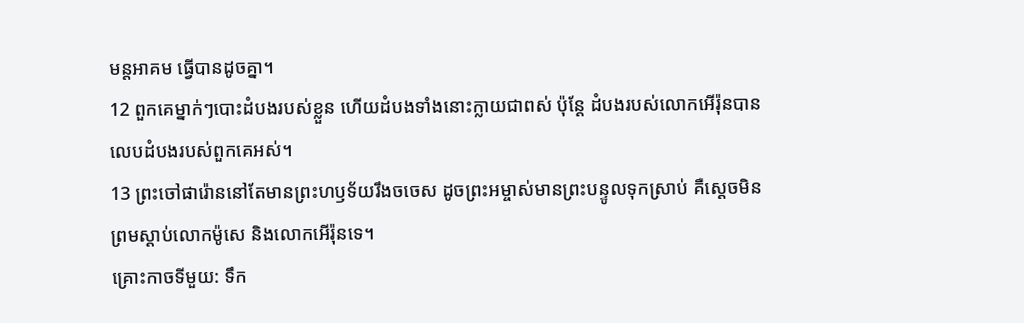មន្តអាគម ធ្វើបានដូចគ្នា។
12 ពួកគេម្នាក់ៗបោះដំបងរបស់ខ្លួន ហើយដំបងទាំងនោះក្លាយជាពស់ ប៉ុន្តែ ដំបងរបស់លោកអើរ៉ុនបានលេបដំបងរបស់ពួកគេអស់។
13 ព្រះចៅផារ៉ោននៅតែមានព្រះហឫទ័យរឹងចចេស ដូចព្រះអម្ចាស់មានព្រះបន្ទូលទុកស្រាប់ គឺស្ដេចមិនព្រមស្ដាប់លោកម៉ូសេ និងលោកអើរ៉ុនទេ។
គ្រោះកាចទីមួយ: ទឹក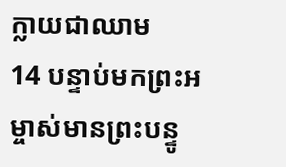ក្លាយជាឈាម
14 បន្ទាប់មកព្រះអម្ចាស់មានព្រះបន្ទូ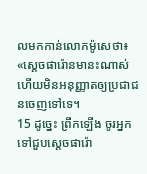លមកកាន់លោកម៉ូសេថា៖ «ស្ដេចផារ៉ោនមានះណាស់ ហើយមិនអនុញ្ញាតឲ្យប្រជាជនចេញទៅទេ។
15 ដូច្នេះ ព្រឹកឡើង ចូរអ្នកទៅជួបស្ដេចផារ៉ោ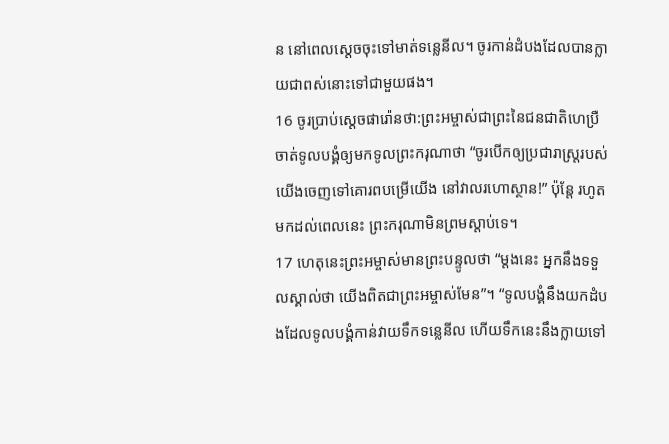ន នៅពេលស្ដេចចុះទៅមាត់ទន្លេនីល។ ចូរកាន់ដំបងដែលបានក្លាយជាពស់នោះទៅជាមួយផង។
16 ចូរប្រាប់ស្ដេចផារ៉ោនថា:ព្រះអម្ចាស់ជាព្រះនៃជនជាតិហេប្រឺ ចាត់ទូលបង្គំឲ្យមកទូលព្រះករុណាថា “ចូរបើកឲ្យប្រជារាស្ដ្ររបស់យើងចេញទៅគោរពបម្រើយើង នៅវាលរហោស្ថាន!” ប៉ុន្តែ រហូតមកដល់ពេលនេះ ព្រះករុណាមិនព្រមស្ដាប់ទេ។
17 ហេតុនេះព្រះអម្ចាស់មានព្រះបន្ទូលថា “ម្ដងនេះ អ្នកនឹងទទួលស្គាល់ថា យើងពិតជាព្រះអម្ចាស់មែន”។ “ទូលបង្គំនឹងយកដំបងដែលទូលបង្គំកាន់វាយទឹកទន្លេនីល ហើយទឹកនេះនឹងក្លាយទៅ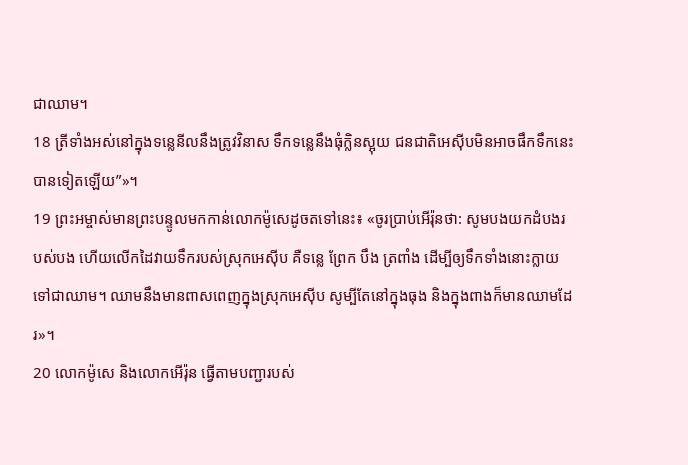ជាឈាម។
18 ត្រីទាំងអស់នៅក្នុងទន្លេនីលនឹងត្រូវវិនាស ទឹកទន្លេនឹងធុំក្លិនស្អុយ ជនជាតិអេស៊ីបមិនអាចផឹកទឹកនេះបានទៀតឡើយ”»។
19 ព្រះអម្ចាស់មានព្រះបន្ទូលមកកាន់លោកម៉ូសេដូចតទៅនេះ៖ «ចូរប្រាប់អើរ៉ុនថា: សូមបងយកដំបងរបស់បង ហើយលើកដៃវាយទឹករបស់ស្រុកអេស៊ីប គឺទន្លេ ព្រែក បឹង ត្រពាំង ដើម្បីឲ្យទឹកទាំងនោះក្លាយទៅជាឈាម។ ឈាមនឹងមានពាសពេញក្នុងស្រុកអេស៊ីប សូម្បីតែនៅក្នុងធុង និងក្នុងពាងក៏មានឈាមដែរ»។
20 លោកម៉ូសេ និងលោកអើរ៉ុន ធ្វើតាមបញ្ជារបស់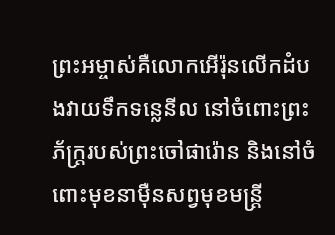ព្រះអម្ចាស់គឺលោកអើរ៉ុនលើកដំបងវាយទឹកទន្លេនីល នៅចំពោះព្រះភ័ក្ត្ររបស់ព្រះចៅផារ៉ោន និងនៅចំពោះមុខនាម៉ឺនសព្វមុខមន្ត្រី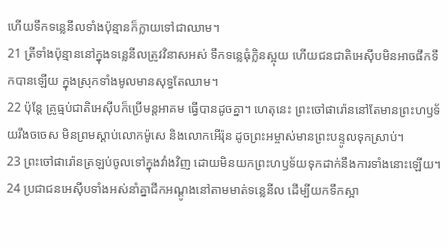ហើយទឹកទន្លេនីលទាំងប៉ុន្មានក៏ក្លាយទៅជាឈាម។
21 ត្រីទាំងប៉ុន្មាននៅក្នុងទន្លេនីលត្រូវវិនាសអស់ ទឹកទន្លេធុំក្លិនស្អុយ ហើយជនជាតិអេស៊ីបមិនអាចផឹកទឹកបានឡើយ ក្នុងស្រុកទាំងមូលមានសុទ្ធតែឈាម។
22 ប៉ុន្តែ គ្រូធ្មប់ជាតិអេស៊ីបក៏ប្រើមន្តអាគម ធ្វើបានដូចគ្នា។ ហេតុនេះ ព្រះចៅផារ៉ោននៅតែមានព្រះហឫទ័យរឹងចចេស មិនព្រមស្ដាប់លោកម៉ូសេ និងលោកអើរ៉ុន ដូចព្រះអម្ចាស់មានព្រះបន្ទូលទុកស្រាប់។
23 ព្រះចៅផារ៉ោនត្រឡប់ចូលទៅក្នុងវាំងវិញ ដោយមិនយកព្រះហឫទ័យទុកដាក់នឹងការទាំងនោះឡើយ។
24 ប្រជាជនអេស៊ីបទាំងអស់នាំគ្នាជីកអណ្ដូងនៅតាមមាត់ទន្លេនីល ដើម្បីយកទឹកស្អា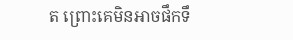ត ព្រោះគេមិនអាចផឹកទឹ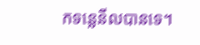កទន្លេនីលបានទេ។